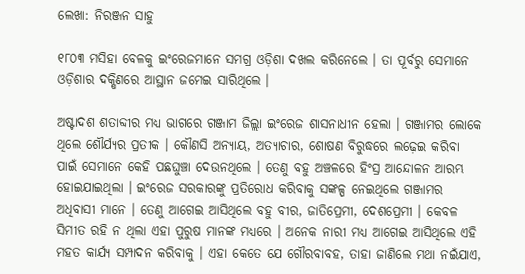ଲେଖା: ନିରଞ୍ଜନ ସାହୁ

୧୮୦୩ ମସିହା ବେଳକୁ ଇଂରେଜମାନେ ସମଗ୍ର ଓଡ଼ିଶା ଦଖଲ କରିନେଲେ । ତା ପୂର୍ବରୁ ସେମାନେ ଓଡ଼ିଶାର ଦକ୍ଷିଣରେ ଆସ୍ଥାନ ଜମେଇ ସାରିଥିଲେ ।

ଅଷ୍ଟାଦଶ ଶତାବ୍ଦୀର ମଧ୍ୟ ଭାଗରେ ଗଞ୍ଜାମ ଜିଲ୍ଲା ଇଂରେଜ ଶାସନାଧୀନ ହେଲା । ଗଞ୍ଜାମର ଲୋକେ ଥିଲେ ଶୌର୍ଯ୍ୟର ପ୍ରତୀକ । କୌଣସି ଅନ୍ୟାୟ, ଅତ୍ୟାଚାର, ଶୋଷଣ ବିରୁଦ୍ଧରେ ଲଢ଼େଇ କରିବା ପାଇଁ ସେମାନେ କେହି ପଛଘୁଞ୍ଚା ଦେଉନଥିଲେ । ତେଣୁ ବହୁ ଅଞ୍ଚଳରେ ହିଂସ୍ର ଆନ୍ଦୋଳନ ଆରମ୍ଭ ହୋଇଯାଇଥିଲା । ଇଂରେଜ ସରକାରଙ୍କୁ ପ୍ରତିରୋଧ କରିବାକୁ ସଙ୍କଳ୍ପ ନେଇଥିଲେ ଗଞ୍ଜାମର ଅଧିବାସୀ ମାନେ । ତେଣୁ ଆଗେଇ ଆସିଥିଲେ ବହୁ ବୀର, ଜାତିପ୍ରେମୀ, ଦେଶପ୍ରେମୀ । କେବଳ ସିମୀତ ରହି ନ ଥିଲା ଏହା ପୁରୁଷ ମାନଙ୍କ ମଧ୍ୟରେ । ଅନେକ ନାରୀ ମଧ୍ୟ ଆଗେଇ ଆସିଥିଲେ ଏହି ମହତ କାର୍ଯ୍ୟ ସମ୍ପାଦନ କରିବାକୁ । ଏହା କେତେ ଯେ ଗୌରବାବହ, ତାହା ଜାଣିଲେ ମଥା ନଇଁଯାଏ,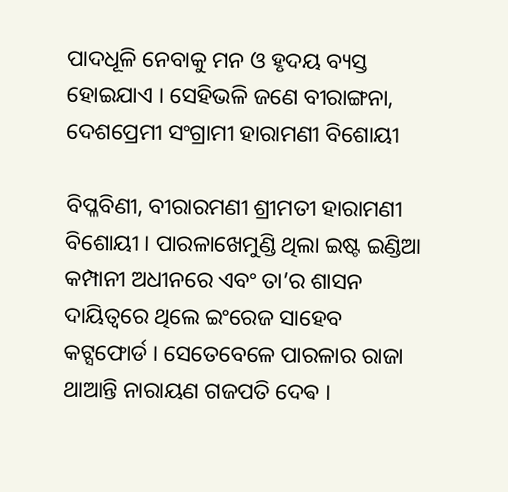ପାଦଧୂଳି ନେବାକୁ ମନ ଓ ହୃଦୟ ବ୍ୟସ୍ତ ହୋଇଯାଏ । ସେହିଭଳି ଜଣେ ବୀରାଙ୍ଗନା, ଦେଶପ୍ରେମୀ ସଂଗ୍ରାମୀ ହାରାମଣୀ ବିଶୋୟୀ

ବିପ୍ଳବିଣୀ, ବୀରାରମଣୀ ଶ୍ରୀମତୀ ହାରାମଣୀ ବିଶୋୟୀ । ପାରଳାଖେମୁଣ୍ଡି ଥିଲା ଇଷ୍ଟ ଇଣ୍ଡିଆ କମ୍ପାନୀ ଅଧୀନରେ ଏବଂ ତା’ର ଶାସନ ଦାୟିତ୍ଵରେ ଥିଲେ ଇଂରେଜ ସାହେବ କଟ୍ସଫୋର୍ଡ । ସେତେବେଳେ ପାରଳାର ରାଜା ଥାଆନ୍ତି ନାରାୟଣ ଗଜପତି ଦେଵ ।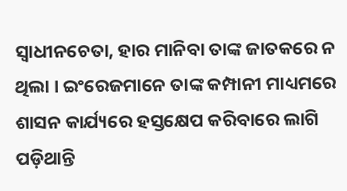ସ୍ଵାଧୀନଚେତା, ହାର ମାନିବା ତାଙ୍କ ଜାତକରେ ନ ଥିଲା । ଇଂରେଜମାନେ ତାଙ୍କ କମ୍ପାନୀ ମାଧ୍ୟମରେ ଶାସନ କାର୍ଯ୍ୟରେ ହସ୍ତକ୍ଷେପ କରିବାରେ ଲାଗି ପଡ଼ିଥାନ୍ତି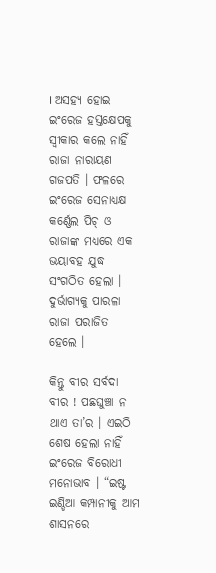। ଅସହ୍ୟ ହୋଇ ଇଂରେଜ ହସ୍ତକ୍ଷେପକୁ ସ୍ବୀକାର କଲେ ନାହିଁ ରାଜା ନାରାୟଣ ଗଜପତି । ଫଳରେ ଇଂରେଜ ସେନାଧ୍ୟକ୍ଷ କର୍ଣ୍ଣେଲ ପିଚ୍ ଓ ରାଜାଙ୍କ ମଧ୍ୟରେ ଏକ ଭୟାବହ ଯୁଦ୍ଧ ସଂଗଠିତ ହେଲା । ଦୁର୍ଭାଗ୍ୟକୁ ପାରଳା ରାଜା ପରାଜିତ ହେଲେ ।

କିନ୍ତୁ ବୀର ସର୍ବଦା ବୀର ! ପଛଘୁଞ୍ଚା ନ ଥାଏ ତା’ର । ଏଇଠି ଶେଷ ହେଲା ନାହିଁ ଇଂରେଜ ବିରୋଧୀ ମନୋଭାବ । “ଇଷ୍ଟ ଇଣ୍ଡିଆ କମ୍ପାନୀକୁ ଆମ ଶାସନରେ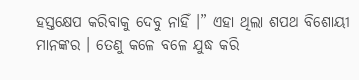ହସ୍ତକ୍ଷେପ କରିବାକୁ ଦେବୁ ନାହିଁ ।” ଏହା ଥିଲା ଶପଥ ବିଶୋୟୀ ମାନଙ୍କର । ତେଣୁ କଳେ ବଳେ ଯୁଦ୍ଧ କରି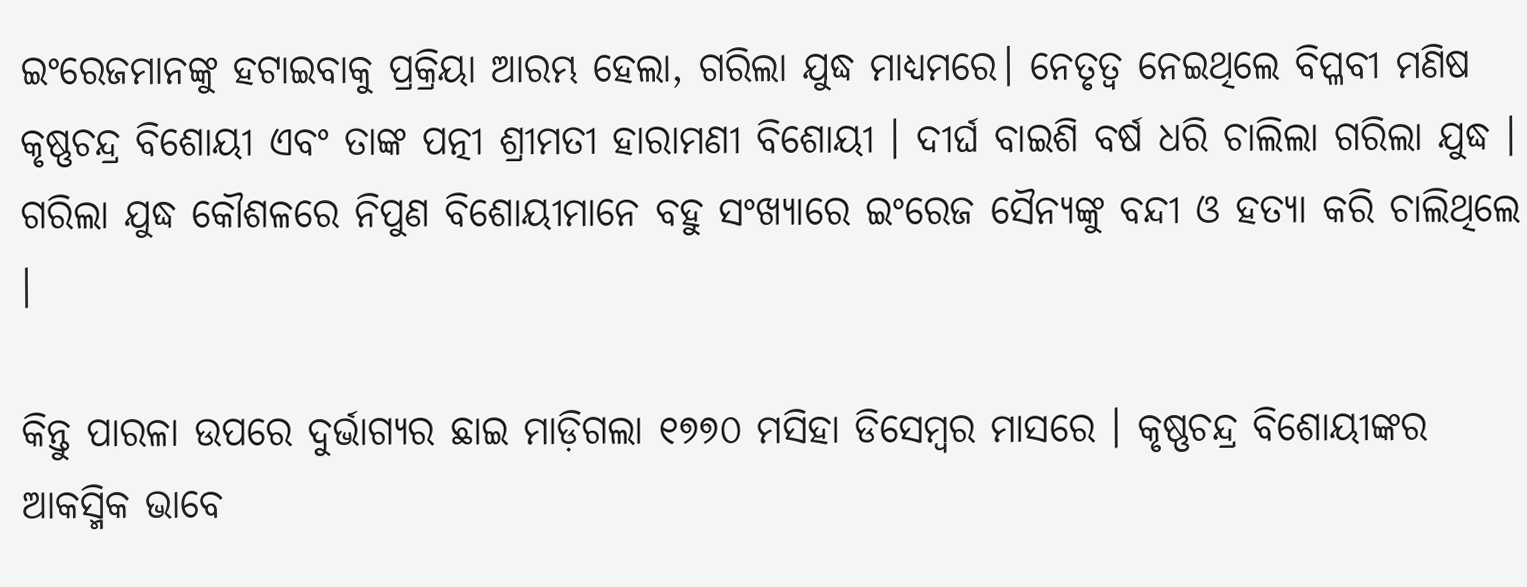ଇଂରେଜମାନଙ୍କୁ ହଟାଇବାକୁ ପ୍ରକ୍ରିୟା ଆରମ୍ଭ ହେଲା, ଗରିଲା ଯୁଦ୍ଧ ମାଧ୍ୟମରେ। ନେତୃତ୍ଵ ନେଇଥିଲେ ବିପ୍ଳବୀ ମଣିଷ କୃଷ୍ଣଚନ୍ଦ୍ର ବିଶୋୟୀ ଏବଂ ତାଙ୍କ ପତ୍ନୀ ଶ୍ରୀମତୀ ହାରାମଣୀ ବିଶୋୟୀ । ଦୀର୍ଘ ବାଇଶି ବର୍ଷ ଧରି ଚାଲିଲା ଗରିଲା ଯୁଦ୍ଧ ‌। ଗରିଲା ଯୁଦ୍ଧ କୌଶଳରେ ନିପୁଣ ବିଶୋୟୀମାନେ ବହୁ ସଂଖ୍ୟାରେ ଇଂରେଜ ସୈନ୍ୟଙ୍କୁ ବନ୍ଦୀ ଓ ହତ୍ୟା କରି ଚାଲିଥିଲେ ।

କିନ୍ତୁ ପାରଳା ଉପରେ ଦୁର୍ଭାଗ୍ୟର ଛାଇ ମାଡ଼ିଗଲା ୧୭୭୦ ମସିହା ଡିସେମ୍ବର ମାସରେ । କୃଷ୍ଣଚନ୍ଦ୍ର ବିଶୋୟୀଙ୍କର ଆକସ୍ମିକ ଭାବେ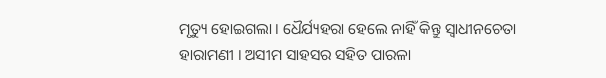ମୃତ୍ୟୁ ହୋଇଗଲା । ଧୈର୍ଯ୍ୟହରା ହେଲେ ନାହିଁ କିନ୍ତୁ ସ୍ଵାଧୀନଚେତା ହାରାମଣୀ । ଅସୀମ ସାହସର ସହିତ ପାରଳା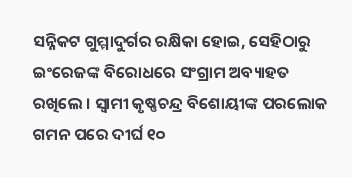ସନ୍ନିକଟ ଗୁମ୍ମାଦୁର୍ଗର ରକ୍ଷିକା ହୋଇ, ସେହିଠାରୁ ଇଂରେଜଙ୍କ ବିରୋଧରେ ସଂଗ୍ରାମ ଅବ୍ୟାହତ ରଖିଲେ । ସ୍ଵାମୀ କୃଷ୍ଣଚନ୍ଦ୍ର ବିଶୋୟୀଙ୍କ ପରଲୋକ ଗମନ ପରେ ଦୀର୍ଘ ୧୦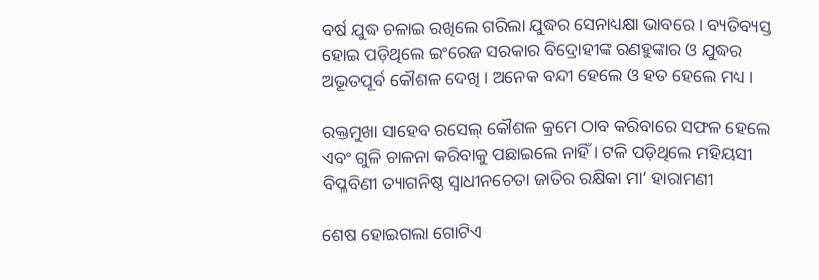ବର୍ଷ ଯୁଦ୍ଧ ଚଳାଇ ରଖିଲେ ଗରିଲା ଯୁଦ୍ଧର ସେନାଧ୍ୟକ୍ଷା ଭାବରେ । ବ୍ୟତିବ୍ୟସ୍ତ ହୋଇ ପଡ଼ିଥିଲେ ଇଂରେଜ ସରକାର ବିଦ୍ରୋହୀଙ୍କ ରଣହୁଙ୍କାର ଓ ଯୁଦ୍ଧର ଅଭୂତପୂର୍ବ କୌଶଳ ଦେଖି । ଅନେକ ବନ୍ଦୀ ହେଲେ ଓ ହତ ହେଲେ ମଧ୍ୟ ।

ରକ୍ତମୁଖା ସାହେବ ରସେଲ୍ କୌଶଳ କ୍ରମେ ଠାବ କରିବାରେ ସଫଳ ହେଲେ ଏବଂ ଗୁଳି ଚାଳନା କରିବାକୁ ପଛାଇଲେ ନାହିଁ । ଟଳି ପଡ଼ିଥିଲେ ମହିୟସୀ ବିପ୍ଳବିଣୀ ତ୍ୟାଗନିଷ୍ଠ ସ୍ଵାଧୀନଚେତା ଜାତିର ରକ୍ଷିକା ମା’ ହାରାମଣୀ

ଶେଷ ହୋଇଗଲା ଗୋଟିଏ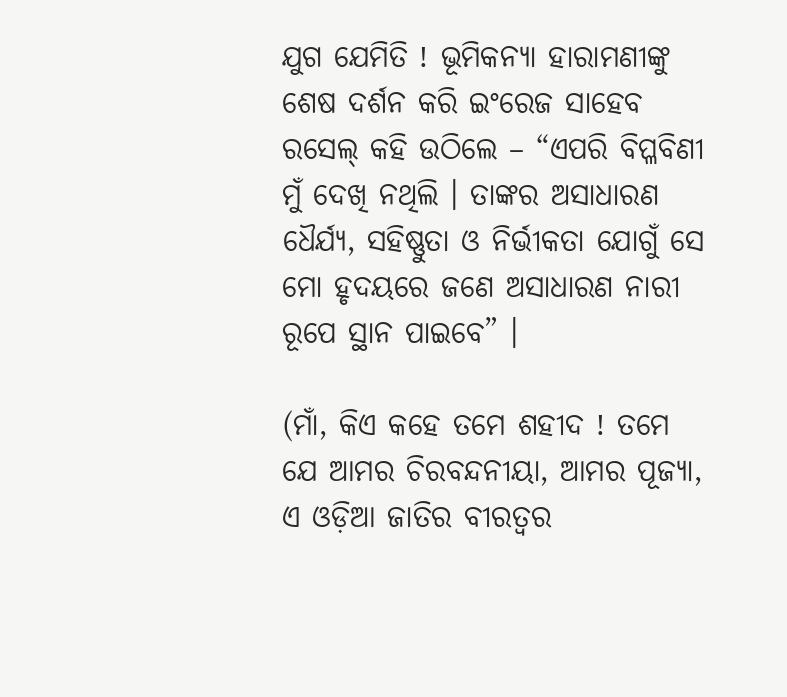ଯୁଗ ଯେମିତି ! ଭୂମିକନ୍ୟା ହାରାମଣୀଙ୍କୁ ଶେଷ ଦର୍ଶନ କରି ଇଂରେଜ ସାହେବ ରସେଲ୍ କହି ଉଠିଲେ – “ଏପରି ବିପ୍ଳବିଣୀ ମୁଁ ଦେଖି ନଥିଲି । ତାଙ୍କର ଅସାଧାରଣ ଧୈର୍ଯ୍ୟ, ସହିଷ୍ଣୁତା ଓ ନିର୍ଭୀକତା ଯୋଗୁଁ ସେ ମୋ ହୃଦୟରେ ଜଣେ ଅସାଧାରଣ ନାରୀ ରୂପେ ସ୍ଥାନ ପାଇବେ” ।

(ମାଁ, କିଏ କହେ ତମେ ଶହୀଦ ! ତମେ ଯେ ଆମର ଚିରବନ୍ଦନୀୟା, ଆମର ପୂଜ୍ୟା, ଏ ଓଡ଼ିଆ ଜାତିର ବୀରତ୍ୱର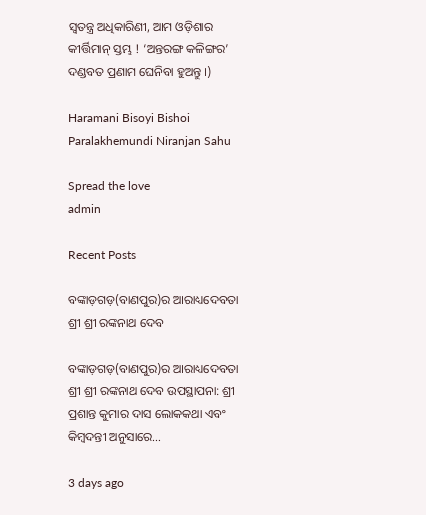ସ୍ଵତନ୍ତ୍ର ଅଧିକାରିଣୀ, ଆମ ଓଡ଼ିଶାର କୀର୍ତ୍ତିମାନ୍ ସ୍ତମ୍ଭ ! ‘ଅନ୍ତରଙ୍ଗ କଳିଙ୍ଗର’ ଦଣ୍ଡବତ ପ୍ରଣାମ ଘେନିବା ହୁଅନ୍ତୁ ।)

Haramani Bisoyi Bishoi Paralakhemundi Niranjan Sahu

Spread the love
admin

Recent Posts

ବଙ୍କାଡ଼ଗଡ଼(ବାଣପୁର)ର ଆରାଧ୍ୟଦେବତା ଶ୍ରୀ ଶ୍ରୀ ରଙ୍କନାଥ ଦେବ

ବଙ୍କାଡ଼ଗଡ଼(ବାଣପୁର)ର ଆରାଧ୍ୟଦେବତା ଶ୍ରୀ ଶ୍ରୀ ରଙ୍କନାଥ ଦେବ ଉପସ୍ଥାପନା: ଶ୍ରୀ ପ୍ରଶାନ୍ତ କୁମାର ଦାସ ଲୋକକଥା ଏବଂ କିମ୍ବଦନ୍ତୀ ଅନୁସାରେ…

3 days ago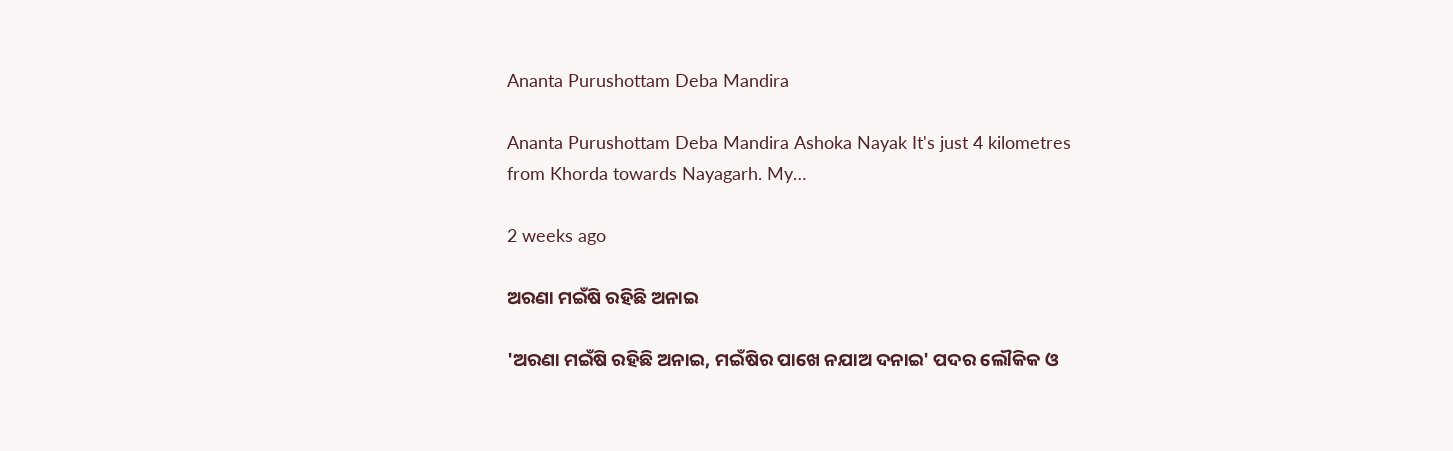Ananta Purushottam Deba Mandira

Ananta Purushottam Deba Mandira Ashoka Nayak It's just 4 kilometres from Khorda towards Nayagarh. My…

2 weeks ago

ଅରଣା ମଇଁଷି ରହିଛି ଅନାଇ

'ଅରଣା ମଇଁଷି ରହିଛି ଅନାଇ, ମଇଁଷିର ପାଖେ ନଯାଅ ଦନାଇ' ପଦର ଲୌକିକ ଓ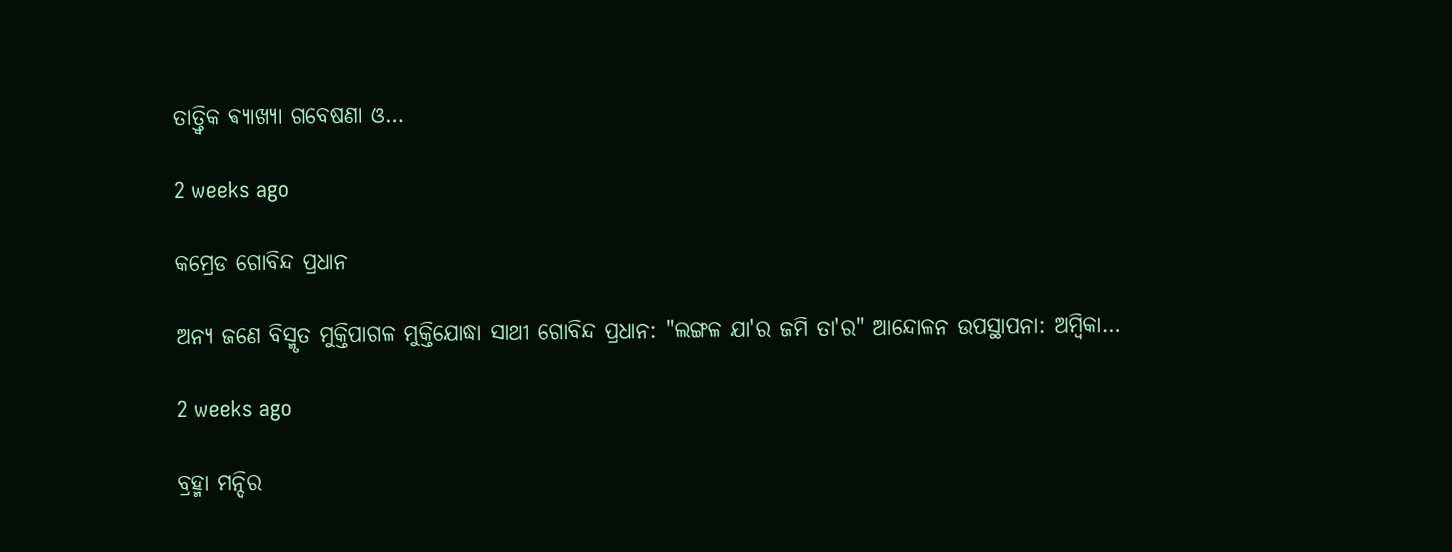ତାତ୍ତ୍ଵିକ ଵ୍ୟାଖ୍ୟା ଗବେଷଣା ଓ…

2 weeks ago

କମ୍ରେଡ ଗୋବିନ୍ଦ ପ୍ରଧାନ

ଅନ୍ୟ ଜଣେ ବିସ୍ମୃତ ମୁକ୍ତିପାଗଳ ମୁକ୍ତିଯୋଦ୍ଧା ସାଥୀ ଗୋବିନ୍ଦ ପ୍ରଧାନ: "ଲଙ୍ଗଳ ଯା'ର ଜମି ତା'ର" ଆନ୍ଦୋଳନ ଉପସ୍ଥାପନା: ଅମ୍ବିକା…

2 weeks ago

ବ୍ରହ୍ମା ମନ୍ଦିର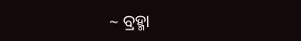~ ବ୍ରହ୍ମା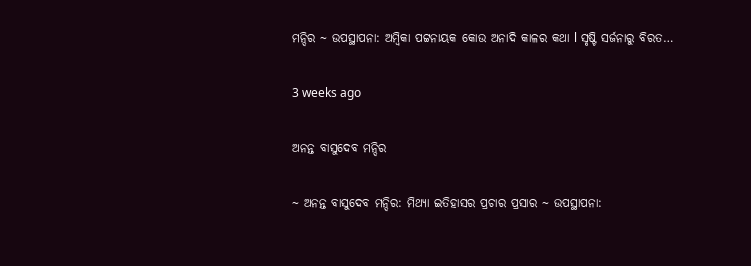ମନ୍ଦିର ~ ଉପସ୍ଥାପନା: ଅମ୍ବିକା ପଟ୍ଟନାୟକ କୋଉ ଅନାଦି କାଳର କଥା l ସୃଷ୍ଟି ସର୍ଜନାରୁ ବିରତ…

3 weeks ago

ଅନନ୍ତ ବାସୁଦେବ ମନ୍ଦିର

~ ଅନନ୍ତ ବାସୁଦେବ ମନ୍ଦିର: ମିଥ୍ୟା ଇତିହାସର ପ୍ରଚାର ପ୍ରସାର ~ ଉପସ୍ଥାପନା: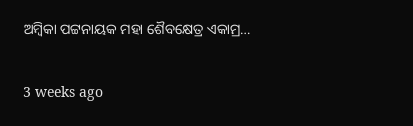ଅମ୍ବିକା ପଟ୍ଟନାୟକ ମହା ଶୈବକ୍ଷେତ୍ର ଏକାମ୍ର…

3 weeks ago